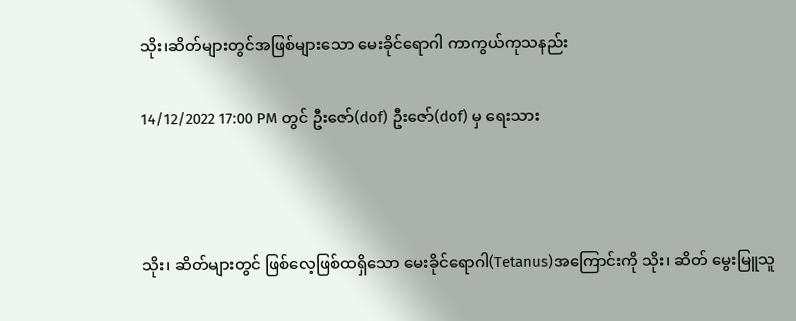သိုး၊ဆိတ်များတွင်အဖြစ်များသော မေးခိုင်ရောဂါ ကာကွယ်ကုသနည်း

14/12/2022 17:00 PM တွင် ဦးဇော်(dof) ဦးဇော်(dof) မှ ရေးသား



သိုး၊ ဆိတ်များတွင် ဖြစ်လေ့ဖြစ်ထရှိသော မေးခိုင်ရောဂါ(Tetanus)အကြောင်းကို သိုး၊ ဆိတ် မွေးမြူသူ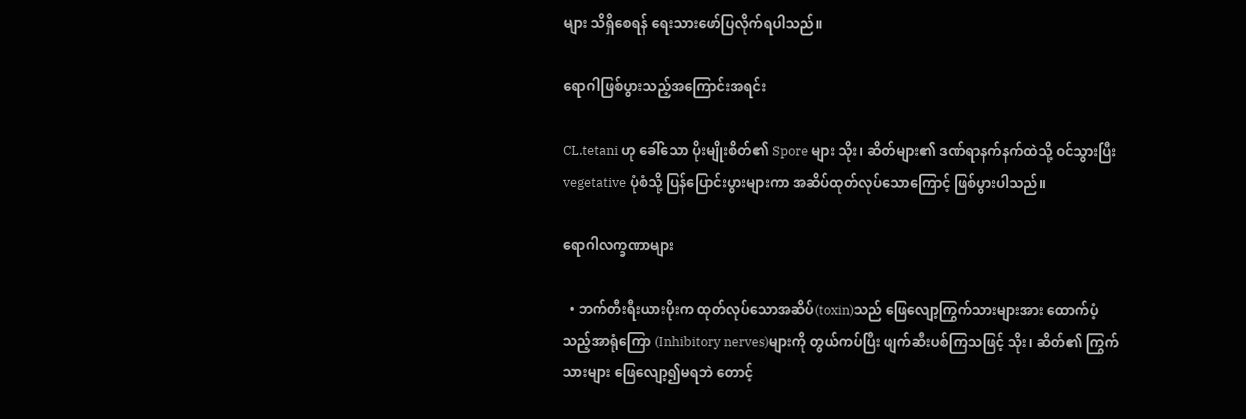များ သိရှိစေရန် ရေးသားဖော်ပြလိုက်ရပါသည်။

ရောဂါဖြစ်ပွားသည့်အကြောင်းအရင်း

CL.tetani ဟု ခေါ်သော ပိုးမျိုးစိတ်၏ Spore များ သိုး၊ ဆိတ်များ၏ ဒဏ်ရာနက်နက်ထဲသို့ ဝင်သွားပြီး vegetative ပုံစံသို့ ပြန်ပြောင်းပွားများကာ အဆိပ်ထုတ်လုပ်သောကြောင့် ဖြစ်ပွားပါသည်။

ရောဂါလက္ခဏာများ

  • ဘက်တီးရီးယားပိုးက ထုတ်လုပ်သောအဆိပ်(toxin)သည် ဖြေလျော့ကြွက်သားများအား ထောက်ပံ့သည့်အာရုံကြော (Inhibitory nerves)များကို တွယ်ကပ်ပြီး ဖျက်ဆီးပစ်ကြသဖြင့် သိုး၊ ဆိတ်၏ ကြွက်သားများ ဖြေလျော့၍မရဘဲ တောင့်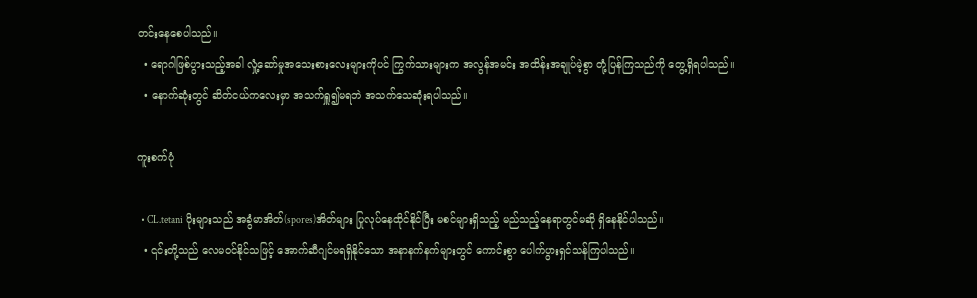တင်းနေစေပါသည်။
  • ရောဂါဖြစ်ပွားသည့်အခါ လှုံ့ဆော်မှုအသေးစားလေးများကိုပင် ကြွက်သားများက အလွန်အမင်း အထိန်းအချုပ်မဲ့စွာ တုံ့ပြန်ကြသည်ကို တွေ့ရှိရပါသည်။
  • နောက်ဆုံးတွင် ဆိတ်ငယ်ကလေးမှာ အသက်ရှူ၍မရဘဲ အသက်သေဆုံးရပါသည်။

ကူးစက်ပုံ

  • CL.tetani ပိုးများသည် အခွံမာအိတ်(spores)အိတ်များ ပြုလုပ်နေထိုင်နိုင်ပြီး မစင်များရှိသည့် မည်သည့်နေရာတွင်မဆို ရှိနေနိုင်ပါသည်။
  • ၎င်းတို့သည် လေမဝင်နိုင်သဖြင့် အောက်ဆီဂျင်မရရှိနိုင်သော အနာနက်နက်များတွင် ကောင်းစွာ ပေါက်ပွားရှင်သန်ကြပါသည်။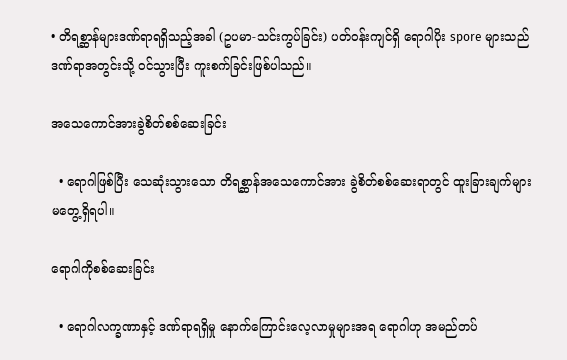• တိရစ္ဆာန်များဒဏ်ရာရရှိသည့်အခါ (ဥပမာ-သင်းကွပ်ခြင်း) ပတ်ဝန်းကျင်ရှိ ရောဂါပိုး spore များသည် ဒဏ်ရာအတွင်းသို့ ဝင်သွားပြီး ကူးစက်ခြင်းဖြစ်ပါသည်။

အသေကောင်အားခွဲစိတ်စစ်ဆေးခြင်း

  • ရောဂါဖြစ်ပြီး သေဆုံးသွားသော တိရစ္ဆာန်အသေကောင်အား ခွဲစိတ်စစ်ဆေးရာတွင် ထူးခြားချက်များ မတွေ့ရှိရပါ။

ရောဂါကိုစစ်ဆေးခြင်း

  • ရောဂါလက္ခဏာနှင့် ဒဏ်ရာရရှိမှု နောက်ကြောင်းလေ့လာမှုများအရ ရောဂါဟု အမည်တပ်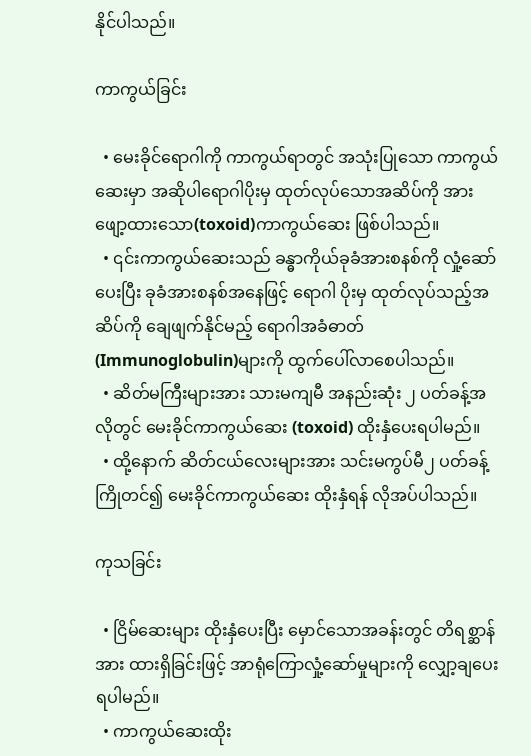နိုင်ပါသည်။

ကာကွယ်ခြင်း

  • မေးခိုင်ရောဂါကို ကာကွယ်ရာတွင် အသုံးပြုသော ကာကွယ်ဆေးမှာ အဆိုပါရောဂါပိုးမှ ထုတ်လုပ်သောအဆိပ်ကို အားဖျော့ထားသော(toxoid)ကာကွယ်ဆေး ဖြစ်ပါသည်။
  • ၎င်းကာကွယ်ဆေးသည် ခန္ဓာကိုယ်ခုခံအားစနစ်ကို လှုံ့ဆော်ပေးပြီး ခုခံအားစနစ်အနေဖြင့် ရောဂါ ပိုးမှ ထုတ်လုပ်သည့်အဆိပ်ကို ချေဖျက်နိုင်မည့် ရောဂါအခံဓာတ်(Immunoglobulin)များကို ထွက်ပေါ်လာစေပါသည်။
  • ဆိတ်မကြီးများအား သားမကျမီ အနည်းဆုံး ၂ ပတ်ခန့်အလိုတွင် မေးခိုင်ကာကွယ်ဆေး (toxoid) ထိုးနှံပေးရပါမည်။
  • ထို့နောက် ဆိတ်ငယ်လေးများအား သင်းမကွပ်မီ၂ ပတ်ခန့်ကြိုတင်၍ မေးခိုင်ကာကွယ်ဆေး ထိုးနှံရန် လိုအပ်ပါသည်။

ကုသခြင်း

  • ငြိမ်ဆေးများ ထိုးနှံပေးပြီး မှောင်သောအခန်းတွင် တိရစ္ဆာန်အား ထားရှိခြင်းဖြင့် အာရုံကြောလှုံ့ဆော်မှုများကို လျှော့ချပေးရပါမည်။
  • ကာကွယ်ဆေးထိုး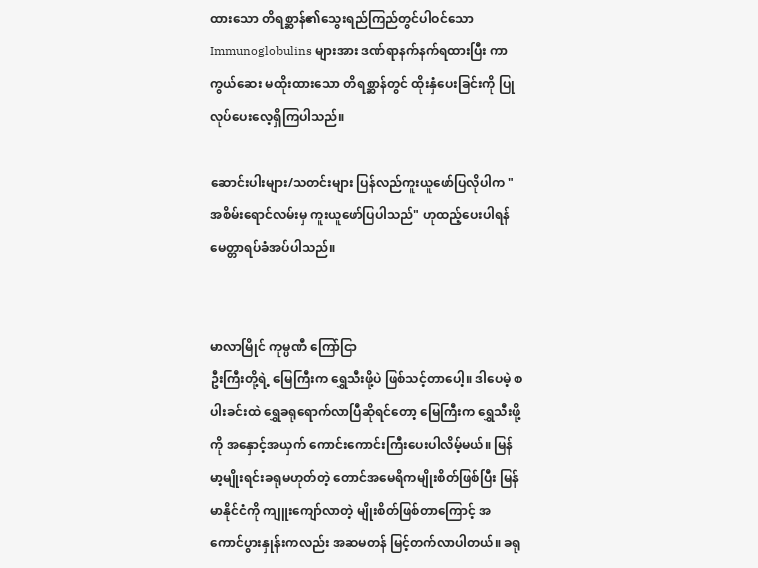ထားသော တိရစ္ဆာန်၏သွေးရည်ကြည်တွင်ပါဝင်သော Immunoglobulins များအား ဒဏ်ရာနက်နက်ရထားပြီး ကာကွယ်ဆေး မထိုးထားသော တိရစ္ဆာန်တွင် ထိုးနှံပေးခြင်းကို ပြုလုပ်ပေးလေ့ရှိကြပါသည်။

ဆောင်းပါးများ/သတင်းများ ပြန်လည်ကူးယူဖော်ပြလိုပါက "အစိမ်းရောင်လမ်းမှ ကူးယူဖော်ပြပါသည်" ဟုထည့်ပေးပါရန် မေတ္တာရပ်ခံအပ်ပါသည်။


မာလာမြိုင် ကုမ္ပဏီ ကြော်ငြာ
ဦးကြီးတို့ရဲ့ မြေကြီးက ရွှေသီးဖို့ပဲ ဖြစ်သင့်တာပေါ့။ ဒါပေမဲ့ စပါးခင်းထဲ ရွှေခရုရောက်လာပြီဆိုရင်တော့ မြေကြီးက ရွှေသီးဖို့ကို အနှောင့်အယှက် ကောင်းကောင်းကြီးပေးပါလိမ့်မယ်။ မြန်မာ့မျိုးရင်းခရုမဟုတ်တဲ့ တောင်အမေရိကမျိုးစိတ်ဖြစ်ပြီး မြန်မာနိုင်ငံကို ကျူးကျော်လာတဲ့ မျိုးစိတ်ဖြစ်တာကြောင့် အကောင်ပွားနှုန်းကလည်း အဆမတန် မြင့်တက်လာပါတယ်။ ခရု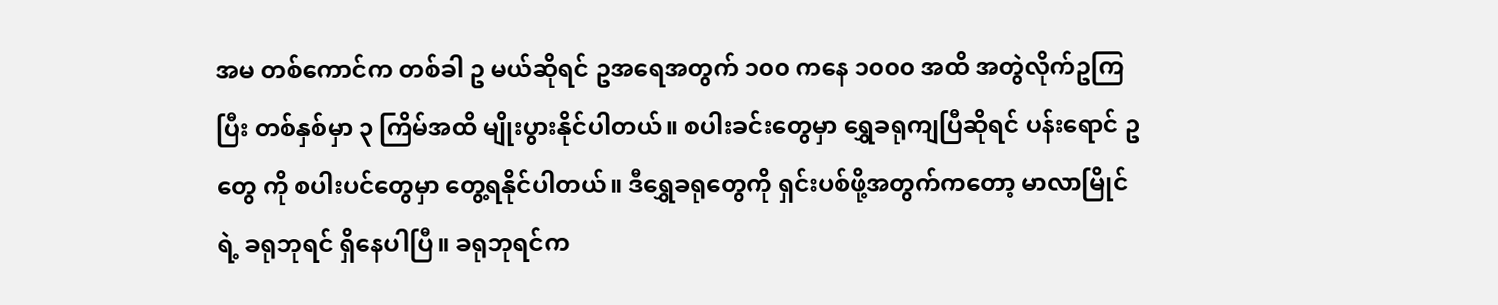အမ တစ်ကောင်က တစ်ခါ ဥ မယ်ဆိုရင် ဥအရေအတွက် ၁၀၀ ကနေ ၁၀၀၀ အထိ အတွဲလိုက်ဥကြပြီး တစ်နှစ်မှာ ၃ ကြိမ်အထိ မျိုးပွားနိုင်ပါတယ်။ စပါးခင်းတွေမှာ ရွှေခရုကျပြီဆိုရင် ပန်းရောင် ဥ တွေ ကို စပါးပင်တွေမှာ တွေ့ရနိုင်ပါတယ်။ ဒီရွှေခရုတွေကို ရှင်းပစ်ဖို့အတွက်ကတော့ မာလာမြိုင်ရဲ့ ခရုဘုရင် ရှိနေပါပြီ။ ခရုဘုရင်က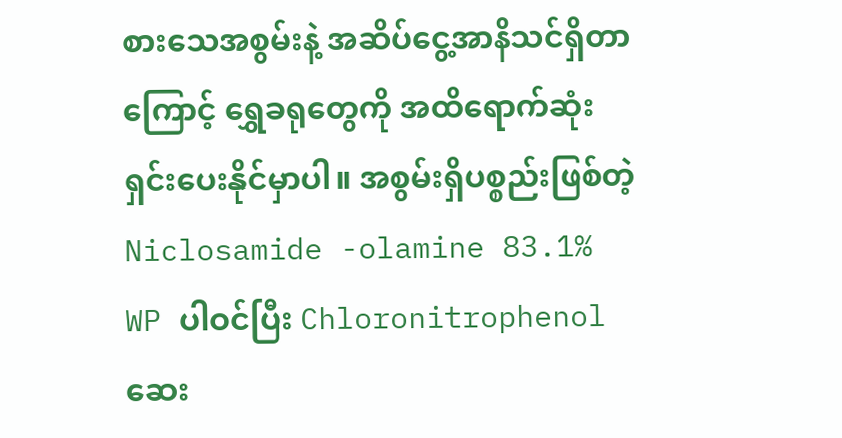စားသေအစွမ်းနဲ့ အဆိပ်ငွေ့အာနိသင်ရှိတာကြောင့် ရွှေခရုတွေကို အထိရောက်ဆုံး ရှင်းပေးနိုင်မှာပါ။ အစွမ်းရှိပစ္စည်းဖြစ်တဲ့ Niclosamide -olamine 83.1% WP ပါဝင်ပြီး Chloronitrophenol ဆေး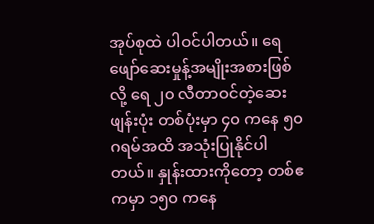အုပ်စုထဲ ပါဝင်ပါတယ်။ ရေဖျော်ဆေးမှုန့်အမျိုးအစားဖြစ်လို့ ရေ ၂၀ လီတာဝင်တဲ့ဆေးဖျန်းပုံး တစ်ပုံးမှာ ၄၀ ကနေ ၅၀ ဂရမ်အထိ အသုံးပြုနိုင်ပါတယ်။ နှုန်းထားကိုတော့ တစ်ဧကမှာ ၁၅၀ ကနေ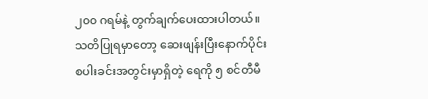၂၀၀ ဂရမ်နဲ့ တွက်ချက်ပေးထားပါတယ်။ သတိပြုရမှာတော့ ဆေးဖျန်းပြီးနောက်ပိုင်း စပါးခင်းအတွင်းမှာရှိတဲ့ ရေကို ၅ စင်တီမီ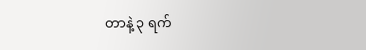တာနဲ့ ၃ ရက်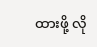ထားဖို့ လို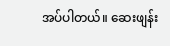အပ်ပါတယ်။ ဆေးဖျန်း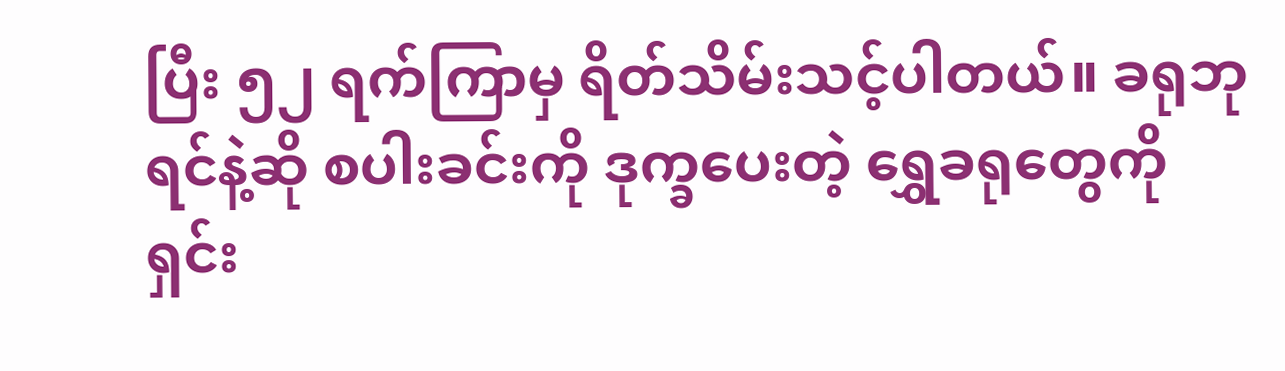ပြီး ၅၂ ရက်ကြာမှ ရိတ်သိမ်းသင့်ပါတယ်။ ခရုဘုရင်နဲ့ဆို စပါးခင်းကို ဒုက္ခပေးတဲ့ ရွှေခရုတွေကို ရှင်း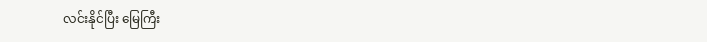လင်းနိုင်ပြီး မြေကြီး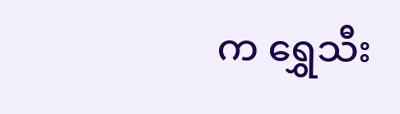က ရွှေသီး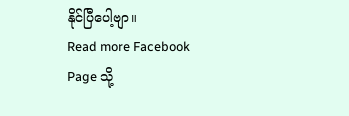နိုင်ပြီပေါ့ဗျာ။
Read more Facebook Page သို့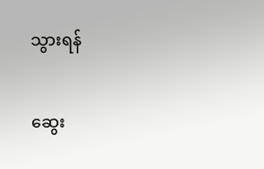သွားရန်

ဆွေး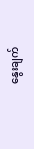နွေးချက်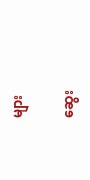များ

ဆွေး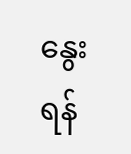နွေးရန်